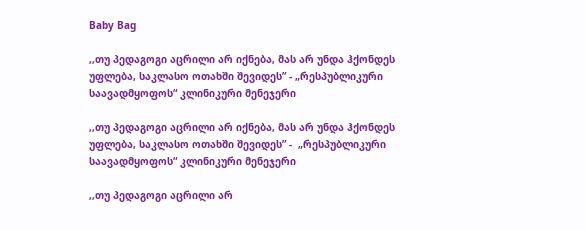Baby Bag

,,თუ პედაგოგი აცრილი არ იქნება, მას არ უნდა ჰქონდეს უფლება, საკლასო ოთახში შევიდეს” - „რესპუბლიკური საავადმყოფოს“ კლინიკური მენეჯერი

,,თუ პედაგოგი აცრილი არ იქნება, მას არ უნდა ჰქონდეს უფლება, საკლასო ოთახში შევიდეს” -  „რესპუბლიკური საავადმყოფოს“ კლინიკური მენეჯერი

,,თუ პედაგოგი აცრილი არ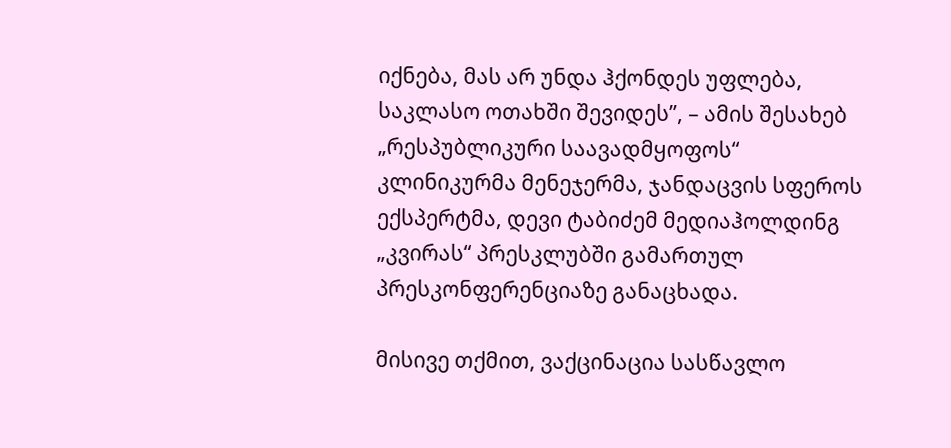იქნება, მას არ უნდა ჰქონდეს უფლება, საკლასო ოთახში შევიდეს”, – ამის შესახებ „რესპუბლიკური საავადმყოფოს“ კლინიკურმა მენეჯერმა, ჯანდაცვის სფეროს ექსპერტმა, დევი ტაბიძემ მედიაჰოლდინგ „კვირას“ პრესკლუბში გამართულ პრესკონფერენციაზე განაცხადა.

მისივე თქმით, ვაქცინაცია სასწავლო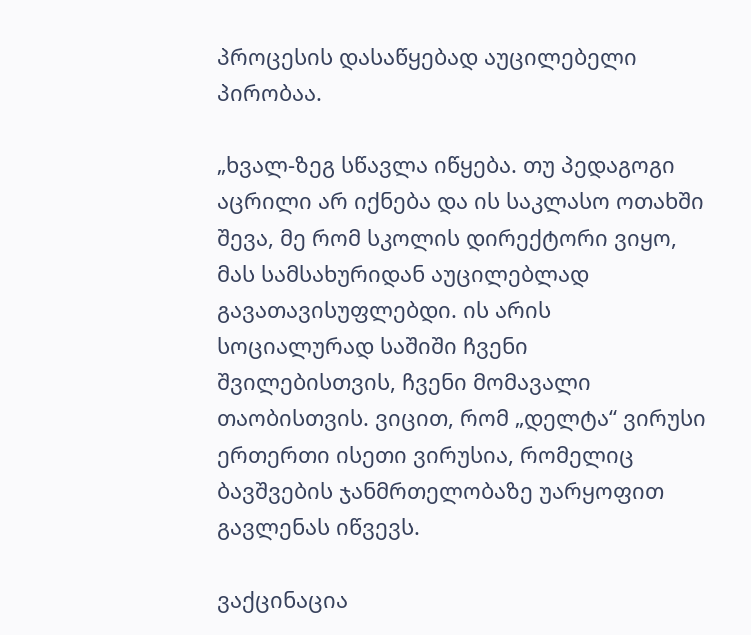პროცესის დასაწყებად აუცილებელი პირობაა.

„ხვალ-ზეგ სწავლა იწყება. თუ პედაგოგი აცრილი არ იქნება და ის საკლასო ოთახში შევა, მე რომ სკოლის დირექტორი ვიყო, მას სამსახურიდან აუცილებლად გავათავისუფლებდი. ის არის სოციალურად საშიში ჩვენი შვილებისთვის, ჩვენი მომავალი თაობისთვის. ვიცით, რომ „დელტა“ ვირუსი ერთერთი ისეთი ვირუსია, რომელიც ბავშვების ჯანმრთელობაზე უარყოფით გავლენას იწვევს.

ვაქცინაცია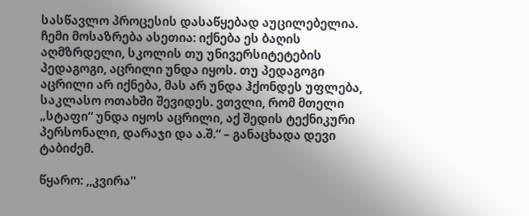სასწავლო პროცესის დასაწყებად აუცილებელია. ჩემი მოსაზრება ასეთია: იქნება ეს ბაღის აღმზრდელი, სკოლის თუ უნივერსიტეტების პედაგოგი, აცრილი უნდა იყოს. თუ პედაგოგი აცრილი არ იქნება, მას არ უნდა ჰქონდეს უფლება, საკლასო ოთახში შევიდეს. ვთვლი, რომ მთელი „სტაფი“ უნდა იყოს აცრილი, აქ შედის ტექნიკური პერსონალი, დარაჯი და ა.შ.“ – განაცხადა დევი ტაბიძემ.

წყარო: ,,კვირა''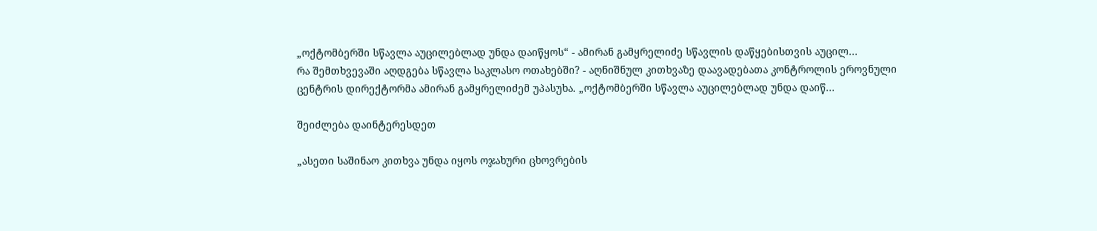„ოქტომბერში სწავლა აუცილებლად უნდა დაიწყოს“ - ამირან გამყრელიძე სწავლის დაწყებისთვის აუცილ...
რა შემთხვევაში აღდგება სწავლა საკლასო ოთახებში? - აღნიშნულ კითხვაზე დაავადებათა კონტროლის ეროვნული ცენტრის დირექტორმა ამირან გამყრელიძემ უპასუხა. „ოქტომბერში სწავლა აუცილებლად უნდა დაიწ...

შეიძლება დაინტერესდეთ

„ასეთი საშინაო კითხვა უნდა იყოს ოჯახური ცხოვრების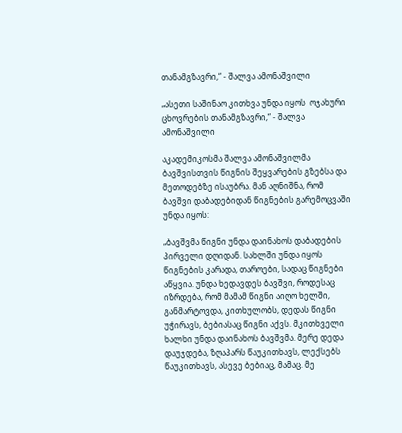თანამგზავრი,“ - შალვა ამონაშვილი

„ასეთი საშინაო კითხვა უნდა იყოს  ოჯახური ცხოვრების თანამგზავრი,“ - შალვა ამონაშვილი

აკადემიკოსმა შალვა ამონაშვილმა ბავშვისთვის წიგნის შეყვარების გზებსა და მეთოდებზე ისაუბრა. მან აღნიშნა, რომ ბავშვი დაბადებიდან წიგნების გარემოცვაში უნდა იყოს:

„ბავშვმა წიგნი უნდა დაინახოს დაბადების პირველი დღიდან. სახლში უნდა იყოს წიგნების კარადა, თაროები, სადაც წიგნები აწყვია. უნდა ხედავდეს ბავშვი, როდესაც იზრდება, რომ მამამ წიგნი აიღო ხელში, განმარტოვდა, კითხულობს, დედას წიგნი უჭირავს, ბებიასაც წიგნი აქვს. მკითხველი ხალხი უნდა დაინახოს ბავშვმა. მერე დედა დაუჯდება, ზღაპარს წაუკითხავს, ლექსებს წაუკითხავს, ასევე ბებიაც, მამაც. მე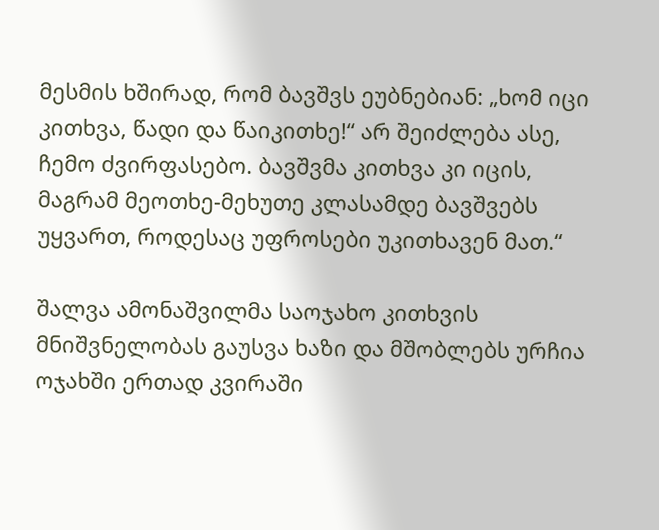მესმის ხშირად, რომ ბავშვს ეუბნებიან: „ხომ იცი კითხვა, წადი და წაიკითხე!“ არ შეიძლება ასე, ჩემო ძვირფასებო. ბავშვმა კითხვა კი იცის, მაგრამ მეოთხე-მეხუთე კლასამდე ბავშვებს უყვართ, როდესაც უფროსები უკითხავენ მათ.“

შალვა ამონაშვილმა საოჯახო კითხვის მნიშვნელობას გაუსვა ხაზი და მშობლებს ურჩია ოჯახში ერთად კვირაში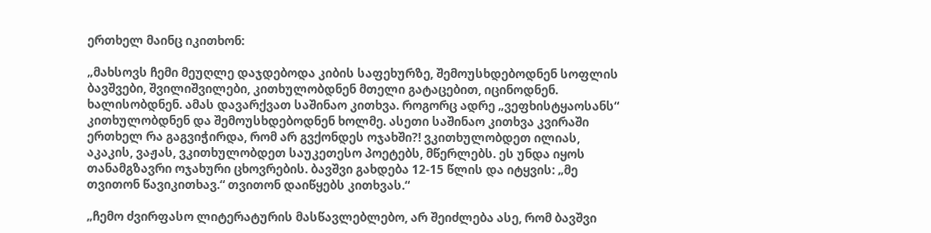ერთხელ მაინც იკითხონ:

„მახსოვს ჩემი მეუღლე დაჯდებოდა კიბის საფეხურზე, შემოუსხდებოდნენ სოფლის ბავშვები, შვილიშვილები, კითხულობდნენ მთელი გატაცებით, იცინოდნენ. ხალისობდნენ. ამას დავარქვათ საშინაო კითხვა. როგორც ადრე „ვეფხისტყაოსანს“ კითხულობდნენ და შემოუსხდებოდნენ ხოლმე. ასეთი საშინაო კითხვა კვირაში ერთხელ რა გაგვიჭირდა, რომ არ გვქონდეს ოჯახში?! ვკითხულობდეთ ილიას, აკაკის, ვაჟას, ვკითხულობდეთ საუკეთესო პოეტებს, მწერლებს. ეს უნდა იყოს თანამგზავრი ოჯახური ცხოვრების. ბავშვი გახდება 12-15 წლის და იტყვის: „მე თვითონ წავიკითხავ.“ თვითონ დაიწყებს კითხვას.“

„ჩემო ძვირფასო ლიტერატურის მასწავლებლებო, არ შეიძლება ასე, რომ ბავშვი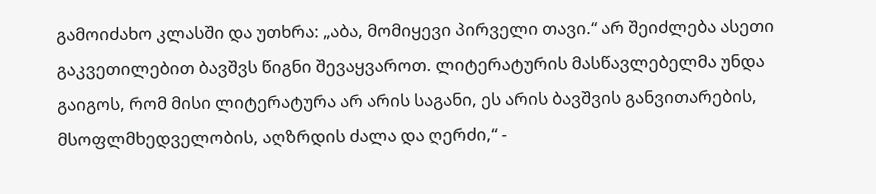გამოიძახო კლასში და უთხრა: „აბა, მომიყევი პირველი თავი.“ არ შეიძლება ასეთი გაკვეთილებით ბავშვს წიგნი შევაყვაროთ. ლიტერატურის მასწავლებელმა უნდა გაიგოს, რომ მისი ლიტერატურა არ არის საგანი, ეს არის ბავშვის განვითარების, მსოფლმხედველობის, აღზრდის ძალა და ღერძი,“ -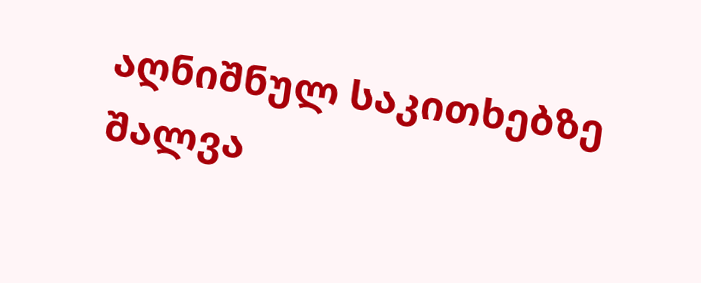აღნიშნულ საკითხებზე შალვა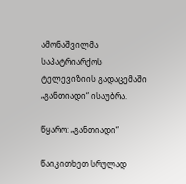ამონაშვილმა საპატრიარქოს ტელევიზიის გადაცემაში „განთიადი“ ისაუბრა.

წყარო: „განთიადი“

წაიკითხეთ სრულად